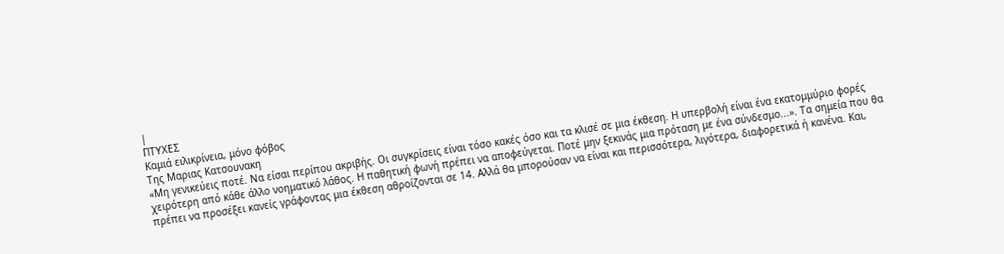|
ΠΤΥΧΕΣ
Καμιά ειλικρίνεια, μόνο φόβος
Tης Μαριας Κατσουνακη
«Μη γενικεύεις ποτέ. Να είσαι περίπου ακριβής. Οι συγκρίσεις είναι τόσο κακές όσο και τα κλισέ σε μια έκθεση. Η υπερβολή είναι ένα εκατομμύριο φορές χειρότερη από κάθε άλλο νοηματικό λάθος. Η παθητική φωνή πρέπει να αποφεύγεται. Ποτέ μην ξεκινάς μια πρόταση με ένα σύνδεσμο...». Τα σημεία που θα πρέπει να προσέξει κανείς γράφοντας μια έκθεση αθροίζονται σε 14. Αλλά θα μπορούσαν να είναι και περισσότερα, λιγότερα, διαφορετικά ή κανένα. Και,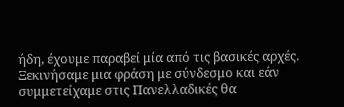ήδη, έχουμε παραβεί μία από τις βασικές αρχές. Ξεκινήσαμε μια φράση με σύνδεσμο και εάν συμμετείχαμε στις Πανελλαδικές θα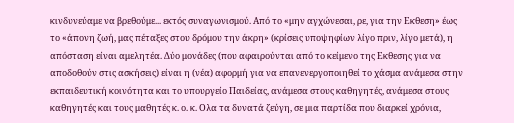κινδυνεύαμε να βρεθούμε... εκτός συναγωνισμού. Από το «μην αγχώνεσαι, ρε, για την Εκθεση» έως το «άπονη ζωή, μας πέταξες στου δρόμου την άκρη» (κρίσεις υποψηφίων λίγο πριν, λίγο μετά), η απόσταση είναι αμελητέα. Δύο μονάδες (που αφαιρούνται από το κείμενο της Εκθεσης για να αποδοθούν στις ασκήσεις) είναι η (νέα) αφορμή για να επανενεργοποιηθεί το χάσμα ανάμεσα στην εκπαιδευτική κοινότητα και το υπουργείο Παιδείας, ανάμεσα στους καθηγητές, ανάμεσα στους καθηγητές και τους μαθητές κ. ο. κ. Ολα τα δυνατά ζεύγη, σε μια παρτίδα που διαρκεί χρόνια,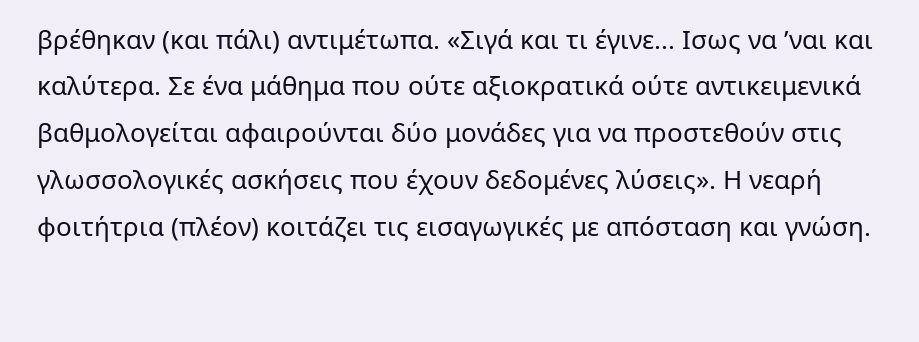βρέθηκαν (και πάλι) αντιμέτωπα. «Σιγά και τι έγινε... Ισως να ’ναι και καλύτερα. Σε ένα μάθημα που ούτε αξιοκρατικά ούτε αντικειμενικά βαθμολογείται αφαιρούνται δύο μονάδες για να προστεθούν στις γλωσσολογικές ασκήσεις που έχουν δεδομένες λύσεις». Η νεαρή φοιτήτρια (πλέον) κοιτάζει τις εισαγωγικές με απόσταση και γνώση.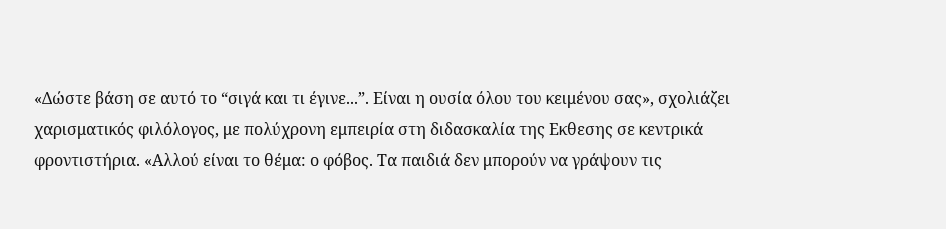«Δώστε βάση σε αυτό το “σιγά και τι έγινε...”. Είναι η ουσία όλου του κειμένου σας», σχολιάζει χαρισματικός φιλόλογος, με πολύχρονη εμπειρία στη διδασκαλία της Εκθεσης σε κεντρικά φροντιστήρια. «Αλλού είναι το θέμα: ο φόβος. Τα παιδιά δεν μπορούν να γράψουν τις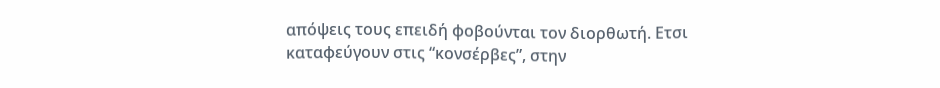απόψεις τους επειδή φοβούνται τον διορθωτή. Ετσι καταφεύγουν στις “κονσέρβες”, στην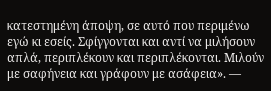κατεστημένη άποψη, σε αυτό που περιμένω εγώ κι εσείς. Σφίγγονται και αντί να μιλήσουν απλά, περιπλέκουν και περιπλέκονται. Μιλούν με σαφήνεια και γράφουν με ασάφεια». —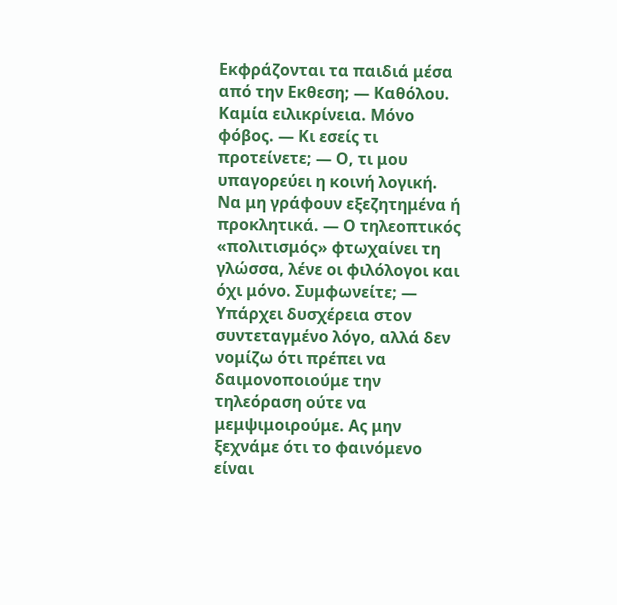Εκφράζονται τα παιδιά μέσα από την Εκθεση; — Καθόλου. Καμία ειλικρίνεια. Μόνο φόβος. — Κι εσείς τι προτείνετε; — Ο, τι μου υπαγορεύει η κοινή λογική. Να μη γράφουν εξεζητημένα ή προκλητικά. — Ο τηλεοπτικός «πολιτισμός» φτωχαίνει τη γλώσσα, λένε οι φιλόλογοι και όχι μόνο. Συμφωνείτε; — Υπάρχει δυσχέρεια στον συντεταγμένο λόγο, αλλά δεν νομίζω ότι πρέπει να δαιμονοποιούμε την τηλεόραση ούτε να μεμψιμοιρούμε. Ας μην ξεχνάμε ότι το φαινόμενο είναι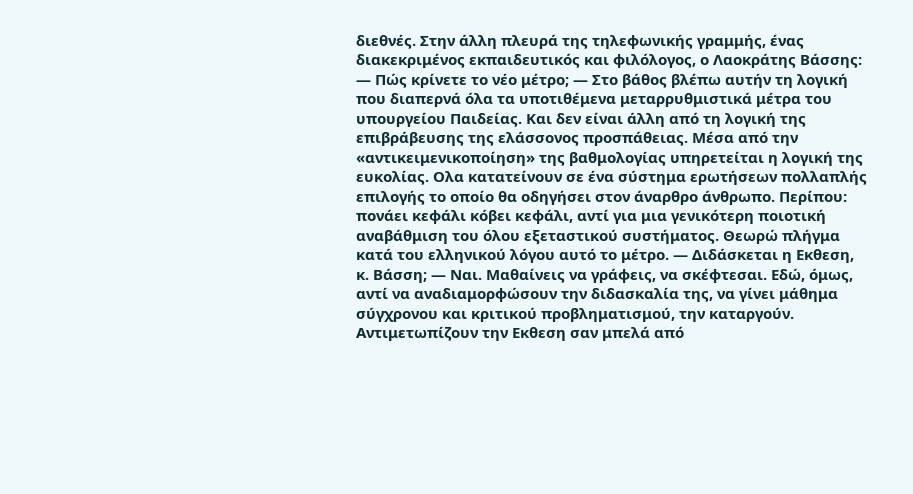διεθνές. Στην άλλη πλευρά της τηλεφωνικής γραμμής, ένας διακεκριμένος εκπαιδευτικός και φιλόλογος, ο Λαοκράτης Βάσσης: — Πώς κρίνετε το νέο μέτρο; — Στο βάθος βλέπω αυτήν τη λογική που διαπερνά όλα τα υποτιθέμενα μεταρρυθμιστικά μέτρα του υπουργείου Παιδείας. Και δεν είναι άλλη από τη λογική της επιβράβευσης της ελάσσονος προσπάθειας. Μέσα από την «αντικειμενικοποίηση» της βαθμολογίας υπηρετείται η λογική της ευκολίας. Ολα κατατείνουν σε ένα σύστημα ερωτήσεων πολλαπλής επιλογής το οποίο θα οδηγήσει στον άναρθρο άνθρωπο. Περίπου: πονάει κεφάλι κόβει κεφάλι, αντί για μια γενικότερη ποιοτική αναβάθμιση του όλου εξεταστικού συστήματος. Θεωρώ πλήγμα κατά του ελληνικού λόγου αυτό το μέτρο. — Διδάσκεται η Εκθεση, κ. Βάσση; — Ναι. Μαθαίνεις να γράφεις, να σκέφτεσαι. Εδώ, όμως, αντί να αναδιαμορφώσουν την διδασκαλία της, να γίνει μάθημα σύγχρονου και κριτικού προβληματισμού, την καταργούν. Αντιμετωπίζουν την Εκθεση σαν μπελά από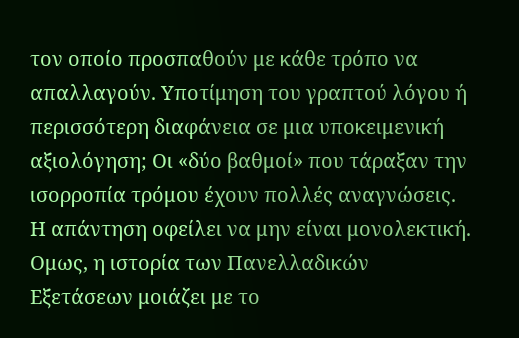τον οποίο προσπαθούν με κάθε τρόπο να απαλλαγούν. Υποτίμηση του γραπτού λόγου ή περισσότερη διαφάνεια σε μια υποκειμενική αξιολόγηση; Οι «δύο βαθμοί» που τάραξαν την ισορροπία τρόμου έχουν πολλές αναγνώσεις. Η απάντηση οφείλει να μην είναι μονολεκτική. Ομως, η ιστορία των Πανελλαδικών Εξετάσεων μοιάζει με το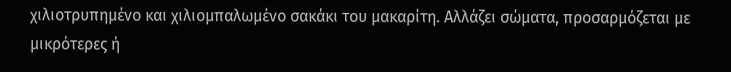χιλιοτρυπημένο και χιλιομπαλωμένο σακάκι του μακαρίτη. Αλλάζει σώματα, προσαρμόζεται με μικρότερες ή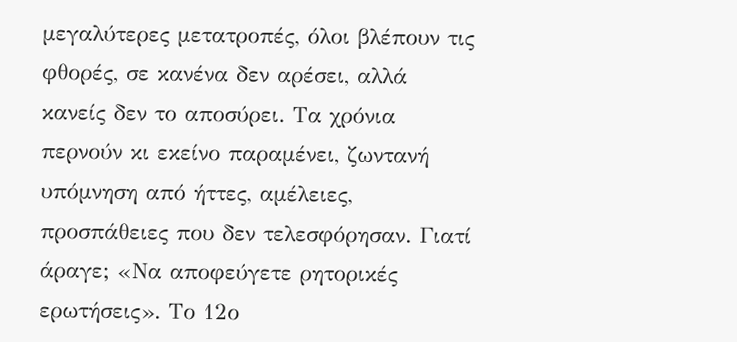μεγαλύτερες μετατροπές, όλοι βλέπουν τις φθορές, σε κανένα δεν αρέσει, αλλά κανείς δεν το αποσύρει. Τα χρόνια περνούν κι εκείνο παραμένει, ζωντανή υπόμνηση από ήττες, αμέλειες, προσπάθειες που δεν τελεσφόρησαν. Γιατί άραγε; «Να αποφεύγετε ρητορικές ερωτήσεις». Το 12ο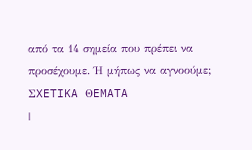από τα 14 σημεία που πρέπει να προσέχουμε. Ή μήπως να αγνοούμε;
ΣXETIKA ΘEMATA
|